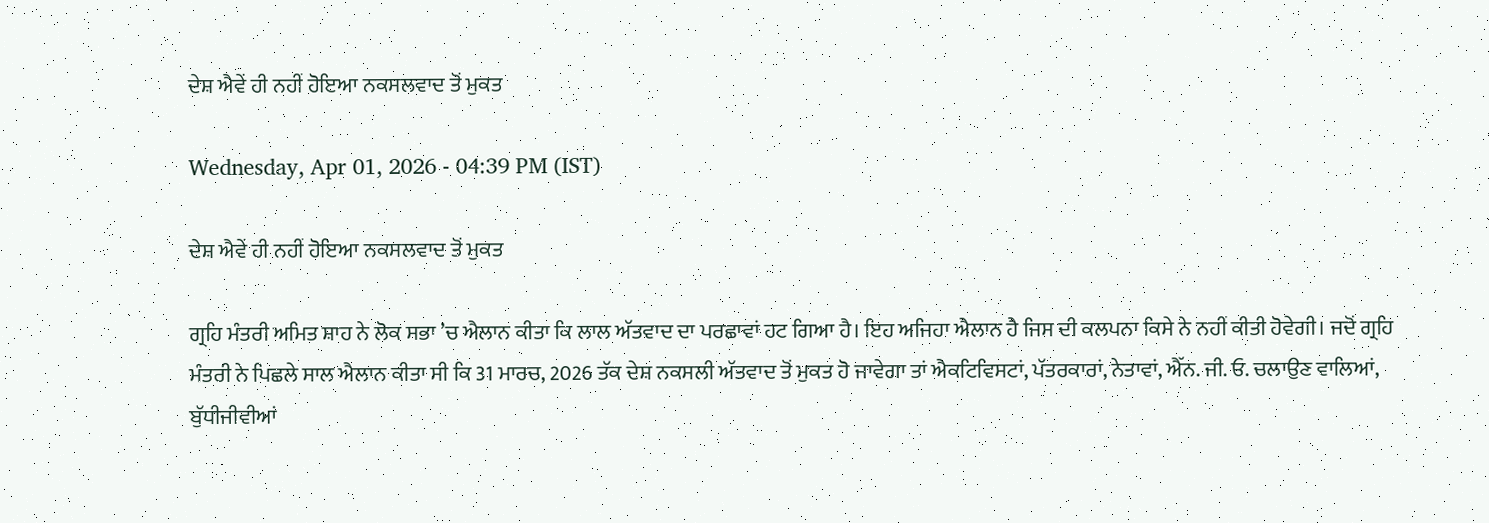ਦੇਸ਼ ਐਵੇਂ ਹੀ ਨਹੀਂ ਹੋਇਆ ਨਕਸਲਵਾਦ ਤੋਂ ਮੁਕਤ

Wednesday, Apr 01, 2026 - 04:39 PM (IST)

ਦੇਸ਼ ਐਵੇਂ ਹੀ ਨਹੀਂ ਹੋਇਆ ਨਕਸਲਵਾਦ ਤੋਂ ਮੁਕਤ

ਗ੍ਰਹਿ ਮੰਤਰੀ ਅਮਿਤ ਸ਼ਾਹ ਨੇ ਲੋਕ ਸਭਾ ’ਚ ਐਲਾਨ ਕੀਤਾ ਕਿ ਲਾਲ ਅੱਤਵਾਦ ਦਾ ਪਰਛਾਵਾਂ ਹਟ ਗਿਆ ਹੈ। ਇਹ ਅਜਿਹਾ ਐਲਾਨ ਹੈ ਜਿਸ ਦੀ ਕਲਪਨਾ ਕਿਸੇ ਨੇ ਨਹੀਂ ਕੀਤੀ ਹੋਵੇਗੀ। ਜਦੋਂ ਗ੍ਰਹਿ ਮੰਤਰੀ ਨੇ ਪਿਛਲੇ ਸਾਲ ਐਲਾਨ ਕੀਤਾ ਸੀ ਕਿ 31 ਮਾਰਚ, 2026 ਤੱਕ ਦੇਸ਼ ਨਕਸਲੀ ਅੱਤਵਾਦ ਤੋਂ ਮੁਕਤ ਹੋ ਜਾਵੇਗਾ ਤਾਂ ਐਕਟਿਵਿਸਟਾਂ, ਪੱਤਰਕਾਰਾਂ, ਨੇਤਾਵਾਂ, ਐੱਨ. ਜੀ. ਓ. ਚਲਾਉਣ ਵਾਲਿਆਂ, ਬੁੱਧੀਜੀਵੀਆਂ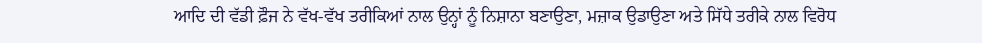ਆਦਿ ਦੀ ਵੱਡੀ ਫ਼ੌਜ ਨੇ ਵੱਖ-ਵੱਖ ਤਰੀਕਿਆਂ ਨਾਲ ਉਨ੍ਹਾਂ ਨੂੰ ਨਿਸ਼ਾਨਾ ਬਣਾਉਣਾ, ਮਜ਼ਾਕ ਉਡਾਉਣਾ ਅਤੇ ਸਿੱਧੇ ਤਰੀਕੇ ਨਾਲ ਵਿਰੋਧ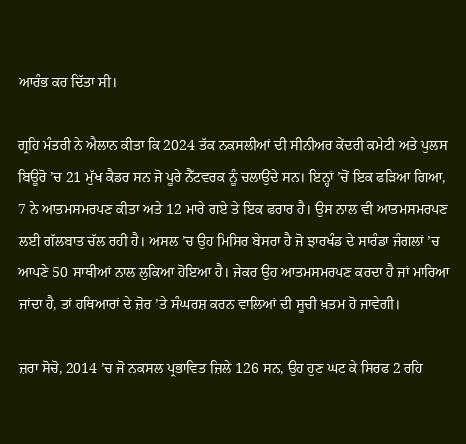ਆਰੰਭ ਕਰ ਦਿੱਤਾ ਸੀ।

ਗ੍ਰਹਿ ਮੰਤਰੀ ਨੇ ਐਲਾਨ ਕੀਤਾ ਕਿ 2024 ਤੱਕ ਨਕਸਲੀਆਂ ਦੀ ਸੀਨੀਅਰ ਕੇਂਦਰੀ ਕਮੇਟੀ ਅਤੇ ਪੁਲਸ ਬਿਊਰੋ ’ਚ 21 ਮੁੱਖ ਕੈਡਰ ਸਨ ਜੋ ਪੂਰੇ ਨੈੱਟਵਰਕ ਨੂੰ ਚਲਾਉਂਦੇ ਸਨ। ਇਨ੍ਹਾਂ ’ਚੋਂ ਇਕ ਫੜਿਆ ਗਿਆ, 7 ਨੇ ਆਤਮਸਮਰਪਣ ਕੀਤਾ ਅਤੇ 12 ਮਾਰੇ ਗਏ ਤੇ ਇਕ ਫਰਾਰ ਹੈ। ਉਸ ਨਾਲ ਵੀ ਆਤਮਸਮਰਪਣ ਲਈ ਗੱਲਬਾਤ ਚੱਲ ਰਹੀ ਹੈ। ਅਸਲ ’ਚ ਉਹ ਮਿਸਿਰ ਬੇਸਰਾ ਹੈ ਜੋ ਝਾਰਖੰਡ ਦੇ ਸਾਰੰਡਾ ਜੰਗਲਾਂ ’ਚ ਆਪਣੇ 50 ਸਾਥੀਆਂ ਨਾਲ ਲੁਕਿਆ ਹੋਇਆ ਹੈ। ਜੇਕਰ ਉਹ ਆਤਮਸਮਰਪਣ ਕਰਦਾ ਹੈ ਜਾਂ ਮਾਰਿਆ ਜਾਂਦਾ ਹੈ, ਤਾਂ ਹਥਿਆਰਾਂ ਦੇ ਜ਼ੋਰ ’ਤੇ ਸੰਘਰਸ਼ ਕਰਨ ਵਾਲਿਆਂ ਦੀ ਸੂਚੀ ਖ਼ਤਮ ਹੋ ਜਾਵੇਗੀ।

ਜ਼ਰਾ ਸੋਚੋ, 2014 ’ਚ ਜੋ ਨਕਸਲ ਪ੍ਰਭਾਵਿਤ ਜ਼ਿਲੇ 126 ਸਨ, ਉਹ ਹੁਣ ਘਟ ਕੇ ਸਿਰਫ 2 ਰਹਿ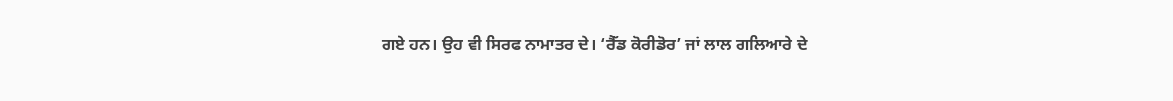ਗਏ ਹਨ। ਉਹ ਵੀ ਸਿਰਫ ਨਾਮਾਤਰ ਦੇ। ‘ਰੈੱਡ ਕੋਰੀਡੋਰ’ ਜਾਂ ਲਾਲ ਗਲਿਆਰੇ ਦੇ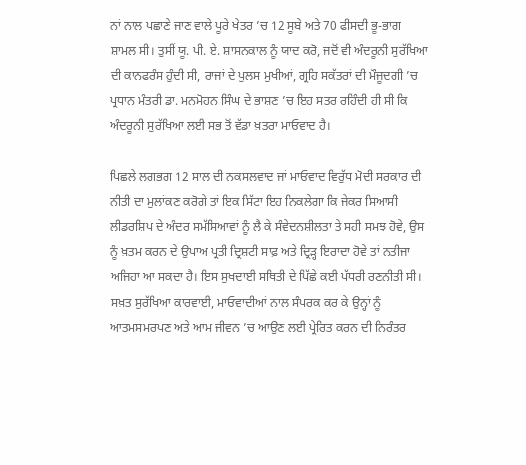ਨਾਂ ਨਾਲ ਪਛਾਣੇ ਜਾਣ ਵਾਲੇ ਪੂਰੇ ਖੇਤਰ ’ਚ 12 ਸੂਬੇ ਅਤੇ 70 ਫੀਸਦੀ ਭੂ-ਭਾਗ ਸ਼ਾਮਲ ਸੀ। ਤੁਸੀਂ ਯੂ. ਪੀ. ਏ. ਸ਼ਾਸਨਕਾਲ ਨੂੰ ਯਾਦ ਕਰੋ, ਜਦੋਂ ਵੀ ਅੰਦਰੂਨੀ ਸੁਰੱਖਿਆ ਦੀ ਕਾਨਫਰੰਸ ਹੁੰਦੀ ਸੀ, ਰਾਜਾਂ ਦੇ ਪੁਲਸ ਮੁਖੀਆਂ, ਗ੍ਰਹਿ ਸਕੱਤਰਾਂ ਦੀ ਮੌਜੂਦਗੀ ’ਚ ਪ੍ਰਧਾਨ ਮੰਤਰੀ ਡਾ. ਮਨਮੋਹਨ ਸਿੰਘ ਦੇ ਭਾਸ਼ਣ ’ਚ ਇਹ ਸਤਰ ਰਹਿੰਦੀ ਹੀ ਸੀ ਕਿ ਅੰਦਰੂਨੀ ਸੁਰੱਖਿਆ ਲਈ ਸਭ ਤੋਂ ਵੱਡਾ ਖ਼ਤਰਾ ਮਾਓਵਾਦ ਹੈ।

ਪਿਛਲੇ ਲਗਭਗ 12 ਸਾਲ ਦੀ ਨਕਸਲਵਾਦ ਜਾਂ ਮਾਓਵਾਦ ਵਿਰੁੱਧ ਮੋਦੀ ਸਰਕਾਰ ਦੀ ਨੀਤੀ ਦਾ ਮੁਲਾਂਕਣ ਕਰੋਗੇ ਤਾਂ ਇਕ ਸਿੱਟਾ ਇਹ ਨਿਕਲੇਗਾ ਕਿ ਜੇਕਰ ਸਿਆਸੀ ਲੀਡਰਸ਼ਿਪ ਦੇ ਅੰਦਰ ਸਮੱਸਿਆਵਾਂ ਨੂੰ ਲੈ ਕੇ ਸੰਵੇਦਨਸ਼ੀਲਤਾ ਤੇ ਸਹੀ ਸਮਝ ਹੋਵੇ, ਉਸ ਨੂੰ ਖ਼ਤਮ ਕਰਨ ਦੇ ਉਪਾਅ ਪ੍ਰਤੀ ਦ੍ਰਿਸ਼ਟੀ ਸਾਫ਼ ਅਤੇ ਦ੍ਰਿੜ੍ਹ ਇਰਾਦਾ ਹੋਵੇ ਤਾਂ ਨਤੀਜਾ ਅਜਿਹਾ ਆ ਸਕਦਾ ਹੈ। ਇਸ ਸੁਖਦਾਈ ਸਥਿਤੀ ਦੇ ਪਿੱਛੇ ਕਈ ਪੱਧਰੀ ਰਣਨੀਤੀ ਸੀ। ਸਖ਼ਤ ਸੁਰੱਖਿਆ ਕਾਰਵਾਈ, ਮਾਓਵਾਦੀਆਂ ਨਾਲ ਸੰਪਰਕ ਕਰ ਕੇ ਉਨ੍ਹਾਂ ਨੂੰ ਆਤਮਸਮਰਪਣ ਅਤੇ ਆਮ ਜੀਵਨ ’ਚ ਆਉਣ ਲਈ ਪ੍ਰੇਰਿਤ ਕਰਨ ਦੀ ਨਿਰੰਤਰ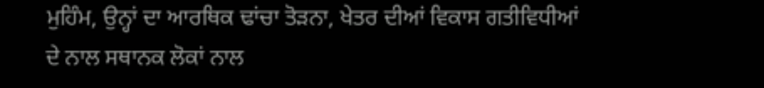ਮੁਹਿੰਮ, ਉਨ੍ਹਾਂ ਦਾ ਆਰਥਿਕ ਢਾਂਚਾ ਤੋੜਨਾ, ਖੇਤਰ ਦੀਆਂ ਵਿਕਾਸ ਗਤੀਵਿਧੀਆਂ ਦੇ ਨਾਲ ਸਥਾਨਕ ਲੋਕਾਂ ਨਾਲ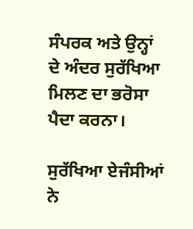ਸੰਪਰਕ ਅਤੇ ਉਨ੍ਹਾਂ ਦੇ ਅੰਦਰ ਸੁਰੱਖਿਆ ਮਿਲਣ ਦਾ ਭਰੋਸਾ ਪੈਦਾ ਕਰਨਾ।

ਸੁਰੱਖਿਆ ਏਜੰਸੀਆਂ ਨੇ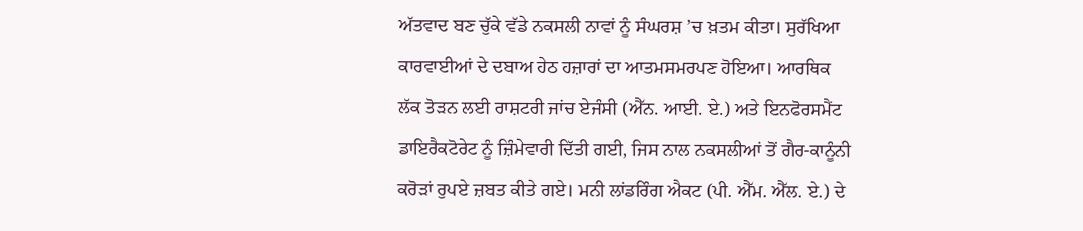ਅੱਤਵਾਦ ਬਣ ਚੁੱਕੇ ਵੱਡੇ ਨਕਸਲੀ ਨਾਵਾਂ ਨੂੰ ਸੰਘਰਸ਼ ’ਚ ਖ਼ਤਮ ਕੀਤਾ। ਸੁਰੱਖਿਆ ਕਾਰਵਾਈਆਂ ਦੇ ਦਬਾਅ ਹੇਠ ਹਜ਼ਾਰਾਂ ਦਾ ਆਤਮਸਮਰਪਣ ਹੋਇਆ। ਆਰਥਿਕ ਲੱਕ ਤੋੜਨ ਲਈ ਰਾਸ਼ਟਰੀ ਜਾਂਚ ਏਜੰਸੀ (ਐੱਨ. ਆਈ. ਏ.) ਅਤੇ ਇਨਫੋਰਸਮੈਂਟ ਡਾਇਰੈਕਟੋਰੇਟ ਨੂੰ ਜ਼ਿੰਮੇਵਾਰੀ ਦਿੱਤੀ ਗਈ, ਜਿਸ ਨਾਲ ਨਕਸਲੀਆਂ ਤੋਂ ਗੈਰ-ਕਾਨੂੰਨੀ ਕਰੋੜਾਂ ਰੁਪਏ ਜ਼ਬਤ ਕੀਤੇ ਗਏ। ਮਨੀ ਲਾਂਡਰਿੰਗ ਐਕਟ (ਪੀ. ਐੱਮ. ਐੱਲ. ਏ.) ਦੇ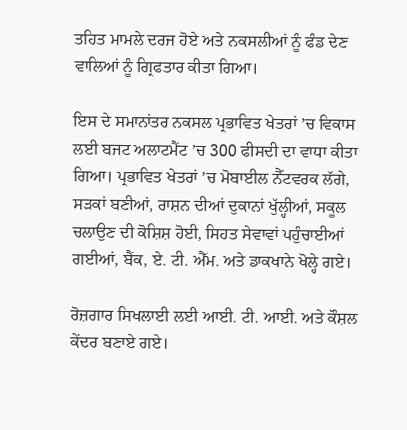ਤਹਿਤ ਮਾਮਲੇ ਦਰਜ ਹੋਏ ਅਤੇ ਨਕਸਲੀਆਂ ਨੂੰ ਫੰਡ ਦੇਣ ਵਾਲਿਆਂ ਨੂੰ ਗ੍ਰਿਫਤਾਰ ਕੀਤਾ ਗਿਆ।

ਇਸ ਦੇ ਸਮਾਨਾਂਤਰ ਨਕਸਲ ਪ੍ਰਭਾਵਿਤ ਖੇਤਰਾਂ ’ਚ ਵਿਕਾਸ ਲਈ ਬਜਟ ਅਲਾਟਮੈਂਟ ’ਚ 300 ਫੀਸਦੀ ਦਾ ਵਾਧਾ ਕੀਤਾ ਗਿਆ। ਪ੍ਰਭਾਵਿਤ ਖੇਤਰਾਂ ’ਚ ਮੋਬਾਈਲ ਨੈੱਟਵਰਕ ਲੱਗੇ, ਸੜਕਾਂ ਬਣੀਆਂ, ਰਾਸ਼ਨ ਦੀਆਂ ਦੁਕਾਨਾਂ ਖੁੱਲ੍ਹੀਆਂ, ਸਕੂਲ ਚਲਾਉਣ ਦੀ ਕੋਸ਼ਿਸ਼ ਹੋਈ, ਸਿਹਤ ਸੇਵਾਵਾਂ ਪਹੁੰਚਾਈਆਂ ਗਈਆਂ, ਬੈਂਕ, ਏ. ਟੀ. ਐੱਮ. ਅਤੇ ਡਾਕਖਾਨੇ ਖੋਲ੍ਹੇ ਗਏ।

ਰੋਜ਼ਗਾਰ ਸਿਖਲਾਈ ਲਈ ਆਈ. ਟੀ. ਆਈ. ਅਤੇ ਕੌਸ਼ਲ ਕੇਂਦਰ ਬਣਾਏ ਗਏ।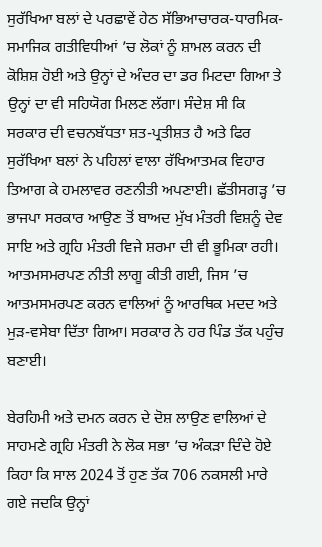ਸੁਰੱਖਿਆ ਬਲਾਂ ਦੇ ਪਰਛਾਵੇਂ ਹੇਠ ਸੱਭਿਆਚਾਰਕ-ਧਾਰਮਿਕ-ਸਮਾਜਿਕ ਗਤੀਵਿਧੀਆਂ ’ਚ ਲੋਕਾਂ ਨੂੰ ਸ਼ਾਮਲ ਕਰਨ ਦੀ ਕੋਸ਼ਿਸ਼ ਹੋਈ ਅਤੇ ਉਨ੍ਹਾਂ ਦੇ ਅੰਦਰ ਦਾ ਡਰ ਮਿਟਦਾ ਗਿਆ ਤੇ ਉਨ੍ਹਾਂ ਦਾ ਵੀ ਸਹਿਯੋਗ ਮਿਲਣ ਲੱਗਾ। ਸੰਦੇਸ਼ ਸੀ ਕਿ ਸਰਕਾਰ ਦੀ ਵਚਨਬੱਧਤਾ ਸ਼ਤ-ਪ੍ਰਤੀਸ਼ਤ ਹੈ ਅਤੇ ਫਿਰ ਸੁਰੱਖਿਆ ਬਲਾਂ ਨੇ ਪਹਿਲਾਂ ਵਾਲਾ ਰੱਖਿਆਤਮਕ ਵਿਹਾਰ ਤਿਆਗ ਕੇ ਹਮਲਾਵਰ ਰਣਨੀਤੀ ਅਪਣਾਈ। ਛੱਤੀਸਗੜ੍ਹ ’ਚ ਭਾਜਪਾ ਸਰਕਾਰ ਆਉਣ ਤੋਂ ਬਾਅਦ ਮੁੱਖ ਮੰਤਰੀ ਵਿਸ਼ਨੂੰ ਦੇਵ ਸਾਇ ਅਤੇ ਗ੍ਰਹਿ ਮੰਤਰੀ ਵਿਜੇ ਸ਼ਰਮਾ ਦੀ ਵੀ ਭੂਮਿਕਾ ਰਹੀ। ਆਤਮਸਮਰਪਣ ਨੀਤੀ ਲਾਗੂ ਕੀਤੀ ਗਈ, ਜਿਸ ’ਚ ਆਤਮਸਮਰਪਣ ਕਰਨ ਵਾਲਿਆਂ ਨੂੰ ਆਰਥਿਕ ਮਦਦ ਅਤੇ ਮੁੜ-ਵਸੇਬਾ ਦਿੱਤਾ ਗਿਆ। ਸਰਕਾਰ ਨੇ ਹਰ ਪਿੰਡ ਤੱਕ ਪਹੁੰਚ ਬਣਾਈ।

ਬੇਰਹਿਮੀ ਅਤੇ ਦਮਨ ਕਰਨ ਦੇ ਦੋਸ਼ ਲਾਉਣ ਵਾਲਿਆਂ ਦੇ ਸਾਹਮਣੇ ਗ੍ਰਹਿ ਮੰਤਰੀ ਨੇ ਲੋਕ ਸਭਾ ’ਚ ਅੰਕੜਾ ਦਿੰਦੇ ਹੋਏ ਕਿਹਾ ਕਿ ਸਾਲ 2024 ਤੋਂ ਹੁਣ ਤੱਕ 706 ਨਕਸਲੀ ਮਾਰੇ ਗਏ ਜਦਕਿ ਉਨ੍ਹਾਂ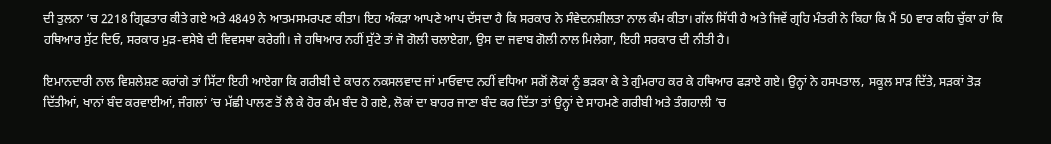ਦੀ ਤੁਲਨਾ ’ਚ 2218 ਗ੍ਰਿਫਤਾਰ ਕੀਤੇ ਗਏ ਅਤੇ 4849 ਨੇ ਆਤਮਸਮਰਪਣ ਕੀਤਾ। ਇਹ ਅੰਕੜਾ ਆਪਣੇ ਆਪ ਦੱਸਦਾ ਹੈ ਕਿ ਸਰਕਾਰ ਨੇ ਸੰਵੇਦਨਸ਼ੀਲਤਾ ਨਾਲ ਕੰਮ ਕੀਤਾ। ਗੱਲ ਸਿੱਧੀ ਹੈ ਅਤੇ ਜਿਵੇਂ ਗ੍ਰਹਿ ਮੰਤਰੀ ਨੇ ਕਿਹਾ ਕਿ ਮੈਂ 50 ਵਾਰ ਕਹਿ ਚੁੱਕਾ ਹਾਂ ਕਿ ਹਥਿਆਰ ਸੁੱਟ ਦਿਓ, ਸਰਕਾਰ ਮੁੜ-ਵਸੇਬੇ ਦੀ ਵਿਵਸਥਾ ਕਰੇਗੀ। ਜੇ ਹਥਿਆਰ ਨਹੀਂ ਸੁੱਟੇ ਤਾਂ ਜੋ ਗੋਲੀ ਚਲਾਏਗਾ, ਉਸ ਦਾ ਜਵਾਬ ਗੋਲੀ ਨਾਲ ਮਿਲੇਗਾ, ਇਹੀ ਸਰਕਾਰ ਦੀ ਨੀਤੀ ਹੈ।

ਇਮਾਨਦਾਰੀ ਨਾਲ ਵਿਸ਼ਲੇਸ਼ਣ ਕਰਾਂਗੇ ਤਾਂ ਸਿੱਟਾ ਇਹੀ ਆਏਗਾ ਕਿ ਗਰੀਬੀ ਦੇ ਕਾਰਨ ਨਕਸਲਵਾਦ ਜਾਂ ਮਾਓਵਾਦ ਨਹੀਂ ਵਧਿਆ ਸਗੋਂ ਲੋਕਾਂ ਨੂੰ ਭੜਕਾ ਕੇ ਤੇ ਗੁੰਮਰਾਹ ਕਰ ਕੇ ਹਥਿਆਰ ਫੜਾਏ ਗਏ। ਉਨ੍ਹਾਂ ਨੇ ਹਸਪਤਾਲ, ਸਕੂਲ ਸਾੜ ਦਿੱਤੇ, ਸੜਕਾਂ ਤੋੜ ਦਿੱਤੀਆਂ, ਖਾਨਾਂ ਬੰਦ ਕਰਵਾਈਆਂ, ਜੰਗਲਾਂ ’ਚ ਮੱਛੀ ਪਾਲਣ ਤੋਂ ਲੈ ਕੇ ਹੋਰ ਕੰਮ ਬੰਦ ਹੋ ਗਏ, ਲੋਕਾਂ ਦਾ ਬਾਹਰ ਜਾਣਾ ਬੰਦ ਕਰ ਦਿੱਤਾ ਤਾਂ ਉਨ੍ਹਾਂ ਦੇ ਸਾਹਮਣੇ ਗਰੀਬੀ ਅਤੇ ਤੰਗਹਾਲੀ ’ਚ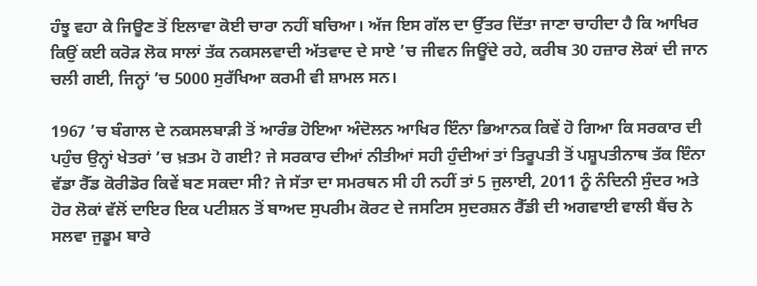ਹੰਝੂ ਵਹਾ ਕੇ ਜਿਊਣ ਤੋਂ ਇਲਾਵਾ ਕੋਈ ਚਾਰਾ ਨਹੀਂ ਬਚਿਆ। ਅੱਜ ਇਸ ਗੱਲ ਦਾ ਉੱਤਰ ਦਿੱਤਾ ਜਾਣਾ ਚਾਹੀਦਾ ਹੈ ਕਿ ਆਖਿਰ ਕਿਉਂ ਕਈ ਕਰੋੜ ਲੋਕ ਸਾਲਾਂ ਤੱਕ ਨਕਸਲਵਾਦੀ ਅੱਤਵਾਦ ਦੇ ਸਾਏ ’ਚ ਜੀਵਨ ਜਿਊਂਦੇ ਰਹੇ, ਕਰੀਬ 30 ਹਜ਼ਾਰ ਲੋਕਾਂ ਦੀ ਜਾਨ ਚਲੀ ਗਈ, ਜਿਨ੍ਹਾਂ ’ਚ 5000 ਸੁਰੱਖਿਆ ਕਰਮੀ ਵੀ ਸ਼ਾਮਲ ਸਨ।

1967 ’ਚ ਬੰਗਾਲ ਦੇ ਨਕਸਲਬਾੜੀ ਤੋਂ ਆਰੰਭ ਹੋਇਆ ਅੰਦੋਲਨ ਆਖਿਰ ਇੰਨਾ ਭਿਆਨਕ ਕਿਵੇਂ ਹੋ ਗਿਆ ਕਿ ਸਰਕਾਰ ਦੀ ਪਹੁੰਚ ਉਨ੍ਹਾਂ ਖੇਤਰਾਂ ’ਚ ਖ਼ਤਮ ਹੋ ਗਈ? ਜੇ ਸਰਕਾਰ ਦੀਆਂ ਨੀਤੀਆਂ ਸਹੀ ਹੁੰਦੀਆਂ ਤਾਂ ਤਿਰੂਪਤੀ ਤੋਂ ਪਸ਼ੂਪਤੀਨਾਥ ਤੱਕ ਇੰਨਾ ਵੱਡਾ ਰੈੱਡ ਕੋਰੀਡੋਰ ਕਿਵੇਂ ਬਣ ਸਕਦਾ ਸੀ? ਜੇ ਸੱਤਾ ਦਾ ਸਮਰਥਨ ਸੀ ਹੀ ਨਹੀਂ ਤਾਂ 5 ਜੁਲਾਈ, 2011 ਨੂੰ ਨੰਦਿਨੀ ਸੁੰਦਰ ਅਤੇ ਹੋਰ ਲੋਕਾਂ ਵੱਲੋਂ ਦਾਇਰ ਇਕ ਪਟੀਸ਼ਨ ਤੋਂ ਬਾਅਦ ਸੁਪਰੀਮ ਕੋਰਟ ਦੇ ਜਸਟਿਸ ਸੁਦਰਸ਼ਨ ਰੈੱਡੀ ਦੀ ਅਗਵਾਈ ਵਾਲੀ ਬੈਂਚ ਨੇ ਸਲਵਾ ਜੁਡੂਮ ਬਾਰੇ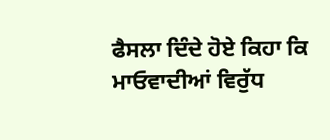ਫੈਸਲਾ ਦਿੰਦੇ ਹੋਏ ਕਿਹਾ ਕਿ ਮਾਓਵਾਦੀਆਂ ਵਿਰੁੱਧ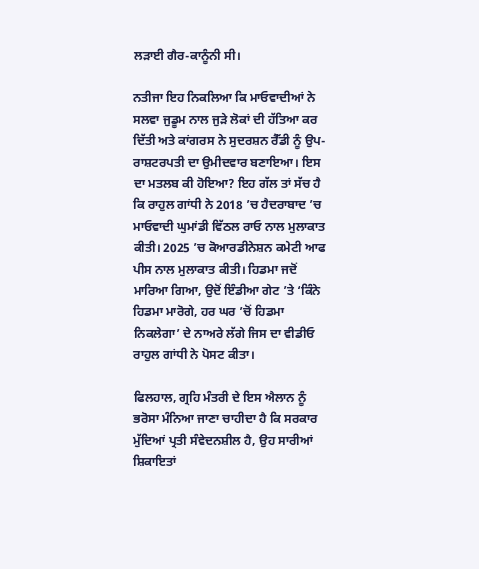ਲੜਾਈ ਗੈਰ-ਕਾਨੂੰਨੀ ਸੀ।

ਨਤੀਜਾ ਇਹ ਨਿਕਲਿਆ ਕਿ ਮਾਓਵਾਦੀਆਂ ਨੇ ਸਲਵਾ ਜੁਡੂਮ ਨਾਲ ਜੁੜੇ ਲੋਕਾਂ ਦੀ ਹੱਤਿਆ ਕਰ ਦਿੱਤੀ ਅਤੇ ਕਾਂਗਰਸ ਨੇ ਸੁਦਰਸ਼ਨ ਰੈੱਡੀ ਨੂੰ ਉਪ-ਰਾਸ਼ਟਰਪਤੀ ਦਾ ਉਮੀਦਵਾਰ ਬਣਾਇਆ। ਇਸ ਦਾ ਮਤਲਬ ਕੀ ਹੋਇਆ? ਇਹ ਗੱਲ ਤਾਂ ਸੱਚ ਹੈ ਕਿ ਰਾਹੁਲ ਗਾਂਧੀ ਨੇ 2018 ’ਚ ਹੈਦਰਾਬਾਦ ’ਚ ਮਾਓਵਾਦੀ ਘੁਮਾਂਡੀ ਵਿੱਠਲ ਰਾਓ ਨਾਲ ਮੁਲਾਕਾਤ ਕੀਤੀ। 2025 ’ਚ ਕੋਆਰਡੀਨੇਸ਼ਨ ਕਮੇਟੀ ਆਫ ਪੀਸ ਨਾਲ ਮੁਲਾਕਾਤ ਕੀਤੀ। ਹਿਡਮਾ ਜਦੋਂ ਮਾਰਿਆ ਗਿਆ, ਉਦੋਂ ਇੰਡੀਆ ਗੇਟ ’ਤੇ ‘ਕਿੰਨੇ ਹਿਡਮਾ ਮਾਰੋਗੇ, ਹਰ ਘਰ ’ਚੋਂ ਹਿਡਮਾ ਨਿਕਲੇਗਾ’ ਦੇ ਨਾਅਰੇ ਲੱਗੇ ਜਿਸ ਦਾ ਵੀਡੀਓ ਰਾਹੁਲ ਗਾਂਧੀ ਨੇ ਪੋਸਟ ਕੀਤਾ।

ਫਿਲਹਾਲ, ਗ੍ਰਹਿ ਮੰਤਰੀ ਦੇ ਇਸ ਐਲਾਨ ਨੂੰ ਭਰੋਸਾ ਮੰਨਿਆ ਜਾਣਾ ਚਾਹੀਦਾ ਹੈ ਕਿ ਸਰਕਾਰ ਮੁੱਦਿਆਂ ਪ੍ਰਤੀ ਸੰਵੇਦਨਸ਼ੀਲ ਹੈ, ਉਹ ਸਾਰੀਆਂ ਸ਼ਿਕਾਇਤਾਂ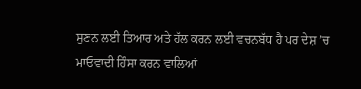ਸੁਣਨ ਲਈ ਤਿਆਰ ਅਤੇ ਹੱਲ ਕਰਨ ਲਈ ਵਚਨਬੱਧ ਹੈ ਪਰ ਦੇਸ਼ ’ਚ ਮਾਓਵਾਦੀ ਹਿੰਸਾ ਕਰਨ ਵਾਲਿਆਂ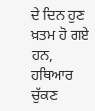ਦੇ ਦਿਨ ਹੁਣ ਖ਼ਤਮ ਹੋ ਗਏ ਹਨ, ਹਥਿਆਰ ਚੁੱਕਣ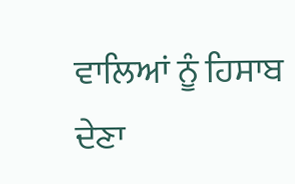ਵਾਲਿਆਂ ਨੂੰ ਹਿਸਾਬ ਦੇਣਾ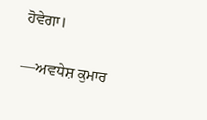ਹੋਵੇਗਾ।

—ਅਵਧੇਸ਼ ਕੁਮਾਰ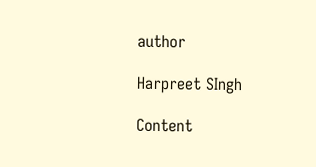author

Harpreet SIngh

Content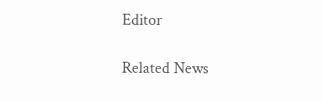Editor

Related News